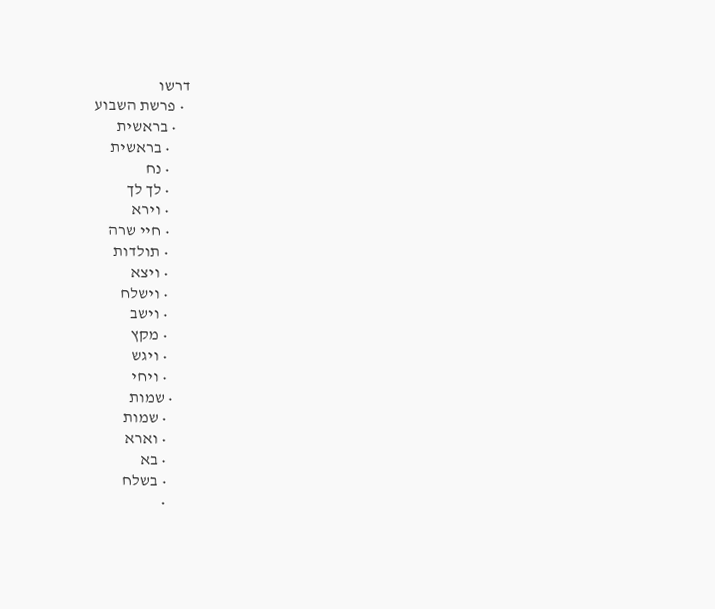דרשו
  • פרשת השבוע
    • בראשית
      • בראשית
      • נח
      • לך לך
      • וירא
      • חיי שרה
      • תולדות
      • ויצא
      • וישלח
      • וישב
      • מקץ
      • ויגש
      • ויחי
    • שמות
      • שמות
      • וארא
      • בא
      • בשלח
      •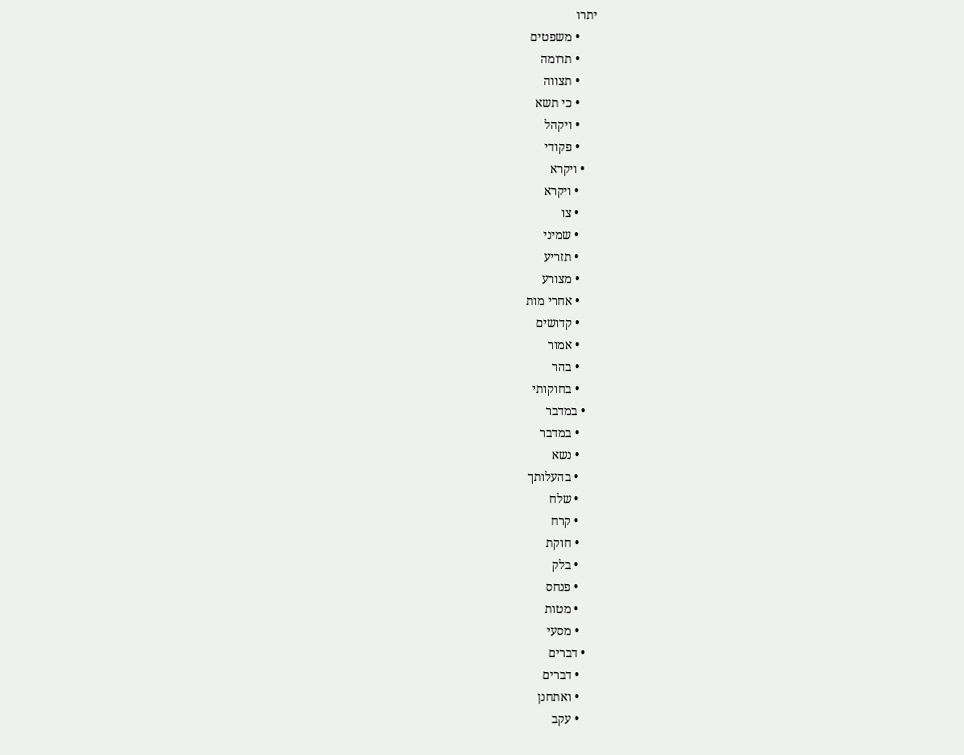יתרו
      • משפטים
      • תרומה
      • תצווה
      • כי תשא
      • ויקהל
      • פקודי
    • ויקרא
      • ויקרא
      • צו
      • שמיני
      • תזריע
      • מצורע
      • אחרי מות
      • קדושים
      • אמור
      • בהר
      • בחוקותי
    • במדבר
      • במדבר
      • נשא
      • בהעלותך
      • שלח
      • קרח
      • חוקת
      • בלק
      • פנחס
      • מטות
      • מסעי
    • דברים
      • דברים
      • ואתחנן
      • עקב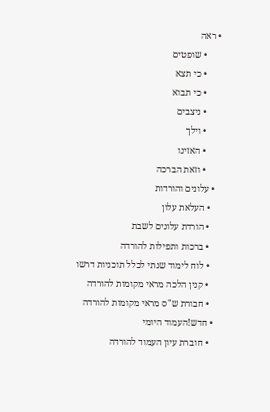• ראה
      • שופטים
      • כי תצא
      • כי תבוא
      • ניצבים
      • וילך
      • האזינו
      • וזאת הברכה
  • עלונים והורדות
    • העלאת עלון
    • הורדת עלונים לשבת
    • ברכות ותפילות להורדה
    • לוח לימוד שנתי לכלל תוכניות דרשו
    • קנין הלכה מראי מקומות להורדה
    • חבורת ש"ס מראי מקומות להורדה
  • חדש!העמוד היומי
    • חוברת עיון העמוד להורדה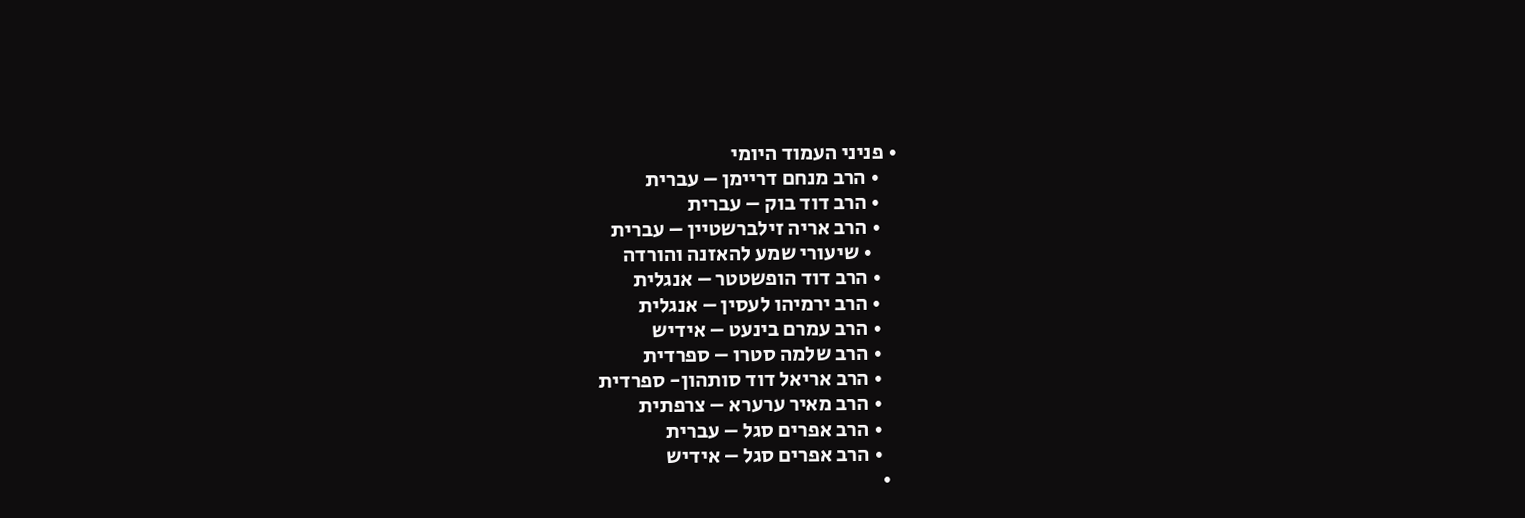• פניני העמוד היומי
    • הרב מנחם דריימן – עברית
    • הרב דוד בוק – עברית
    • הרב אריה זילברשטיין – עברית
      • שיעורי שמע להאזנה והורדה
    • הרב דוד הופשטטר – אנגלית
    • הרב ירמיהו לעסין – אנגלית
    • הרב עמרם בינעט – אידיש
    • הרב שלמה סטרו – ספרדית
    • הרב אריאל דוד סותהון- ספרדית
    • הרב מאיר ערערא – צרפתית
    • הרב אפרים סגל – עברית
    • הרב אפרים סגל – אידיש
  •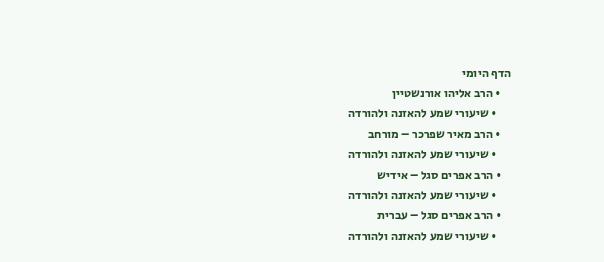הדף היומי
    • הרב אליהו אורנשטיין
      • שיעורי שמע להאזנה ולהורדה
    • הרב מאיר שפרכר – מורחב
      • שיעורי שמע להאזנה ולהורדה
    • הרב אפרים סגל – אידיש
      • שיעורי שמע להאזנה ולהורדה
    • הרב אפרים סגל – עברית
      • שיעורי שמע להאזנה ולהורדה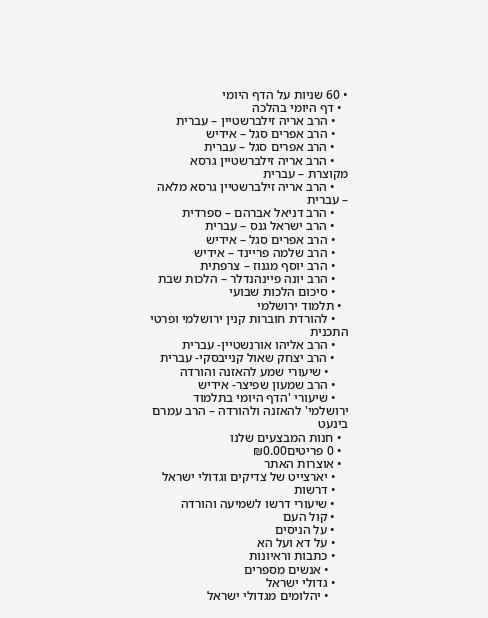• 60 שניות על הדף היומי
  • דף היומי בהלכה
    • הרב אריה זילברשטיין – עברית
    • הרב אפרים סגל – אידיש
    • הרב אפרים סגל – עברית
    • הרב אריה זילברשטיין גרסא מקוצרת – עברית
    • הרב אריה זילברשטיין גרסא מלאה – עברית
    • הרב דניאל אברהם – ספרדית
    • הרב ישראל גנס – עברית
    • הרב אפרים סגל – אידיש
    • הרב שלמה פריינד – אידיש
    • הרב יוסף מגנוז – צרפתית
    • הרב יונה פיינהנדלר – הלכות שבת
    • סיכום הלכות שבועי
  • תלמוד ירושלמי
    • להורדת חוברות קנין ירושלמי ופרטי התכנית
    • הרב אליהו אורנשטיין- עברית
    • הרב יצחק שאול קנייבסקי- עברית
      • שיעורי שמע להאזנה והורדה
    • הרב שמעון שפיצר- אידיש
    • שיעורי 'הדף היומי בתלמוד ירושלמי' להאזנה ולהורדה – הרב עמרם בינעט
  • חנות המבצעים שלנו
  • 0 פריטים₪0.00
  • אוצרות האתר
    • יארצייט של צדיקים וגדולי ישראל
    • דרשות
    • שיעורי דרשו לשמיעה והורדה
    • קול העם
    • על הניסים
    • על דא ועל הא
    • כתבות וראיונות
      • אנשים מספרים
    • גדולי ישראל
      • יהלומים מגדולי ישראל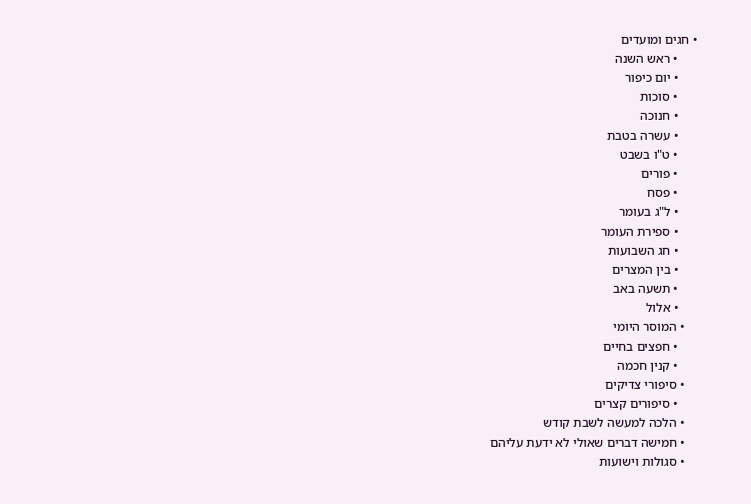• חגים ומועדים
      • ראש השנה
      • יום כיפור
      • סוכות
      • חנוכה
      • עשרה בטבת
      • ט"ו בשבט
      • פורים
      • פסח
      • ל"ג בעומר
      • ספירת העומר
      • חג השבועות
      • בין המצרים
      • תשעה באב
      • אלול
    • המוסר היומי
      • חפצים בחיים
      • קנין חכמה
    • סיפורי צדיקים
      • סיפורים קצרים
    • הלכה למעשה לשבת קודש
    • חמישה דברים שאולי לא ידעת עליהם
    • סגולות וישועות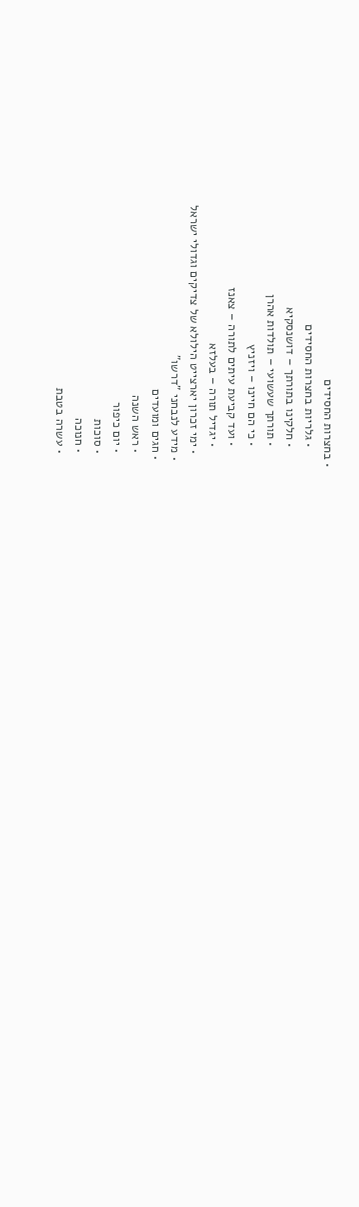• בחצרות החסידים
      • גלריות בחצרות החסידים
      • חלקינו בתורתך – דושנסקיא
      • תורתך שעשועי – תולדות אהרן
      • כי הם חיינו – ויזניץ
      • ועד קביעת עיתים לתורה – צאנז
      • יגדיל תורה – בעלזא
    • ימי זכרון יארצייט הילולא של צדיקים וגדולי ישראל
  • מידע לנבחני "דרשו"
  • חגים ומועדים
    • ראש השנה
    • יום כיפור
    • סוכות
    • חנוכה
    • עשרה בטבת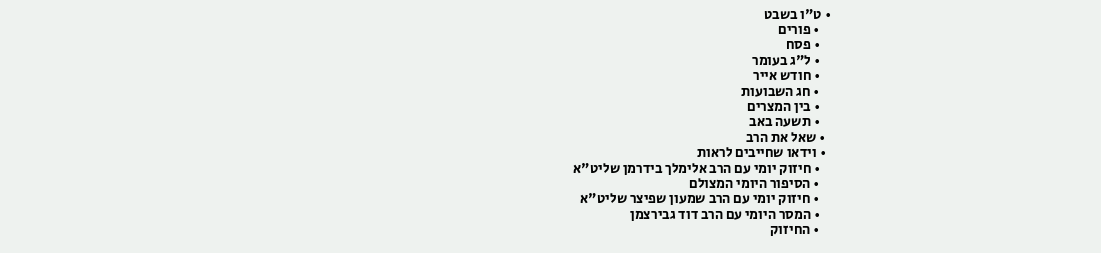• ט"ו בשבט
    • פורים
    • פסח
    • ל"ג בעומר
    • חודש אייר
    • חג השבועות
    • בין המצרים
    • תשעה באב
  • שאל את הרב
  • וידאו שחייבים לראות
    • חיזוק יומי עם הרב אלימלך בידרמן שליט"א
    • הסיפור היומי המצולם
    • חיזוק יומי עם הרב שמעון שפיצר שליט"א
    • המסר היומי עם הרב דוד גבירצמן
    • החיזוק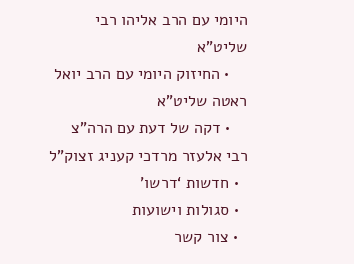היומי עם הרב אליהו רבי שליט"א
    • החיזוק היומי עם הרב יואל ראטה שליט"א
    • דקה של דעת עם הרה"צ רבי אלעזר מרדכי קעניג זצוק"ל
  • חדשות ‘דרשו’
  • סגולות וישועות
  • צור קשר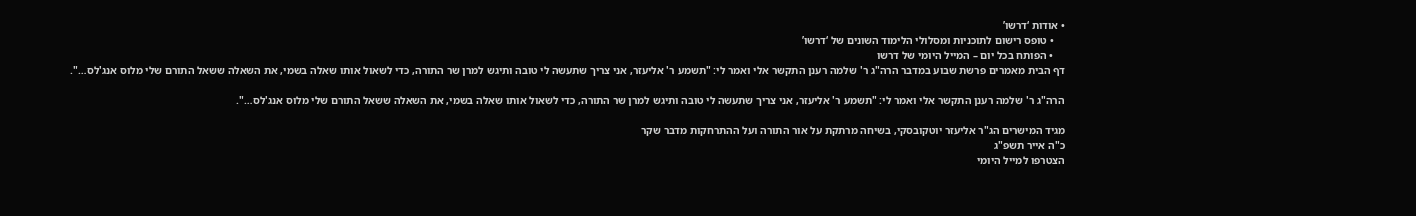• אודות ‘דרשו’
    • טופס רישום לתוכניות ומסלולי הלימוד השונים של ‘דרשו’
    • הפותח בכל יום – המייל היומי של דרשו
דף הבית מאמרים פרשת שבוע במדבר הרה"ג ר' שלמה רענן התקשר אלי ואמר לי: "תשמע ר' אליעזר, אני צריך שתעשה לי טובה ותיגש למרן שר התורה, כדי לשאול אותו שאלה בשמי, את השאלה ששאל התורם שלי מלוס אנג'לס…".

הרה"ג ר' שלמה רענן התקשר אלי ואמר לי: "תשמע ר' אליעזר, אני צריך שתעשה לי טובה ותיגש למרן שר התורה, כדי לשאול אותו שאלה בשמי, את השאלה ששאל התורם שלי מלוס אנג'לס…".

מגיד המישרים הג"ר אליעזר יוטקובסקי, בשיחה מרתקת על אור התורה ועל ההתרחקות מדבר שקר
כ"ה אייר תשפ"ג
הצטרפו למייל היומי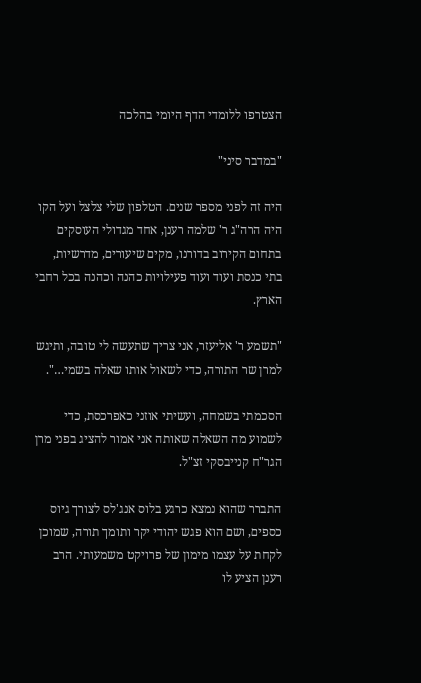הצטרפו ללומדי הדף היומי בהלכה

"במדבר סיני"

היה זה לפני מספר שנים. הטלפון שלי צלצל ועל הקו היה הרה"ג ר' שלמה רענן, אחד מגדולי העוסקים בתחום הקירוב בדורנו, מקים שיעורים, מדרשיות, בתי כנסת ועוד ועוד פעילויות כהנה וכהנה בכל רחבי הארץ.

"תשמע ר' אליעזר, אני צריך שתעשה לי טובה, ותיגש למרן שר התורה, כדי לשאול אותו שאלה בשמי…".

הסכמתי בשמחה, ועשיתי אוזני כאפרכסת, כדי לשמוע מה השאלה שאותה אני אמור להציג בפני מרן הגר"ח קנייבסקי זצ"ל.

התברר שהוא נמצא כרגע בלוס אנג'לס לצורך גיוס כספים, ושם הוא פגש יהודי יקר ותומך תורה, שמוכן לקחת על עצמו מימון של פרויקט משמעותי. הרב רענן הציע לו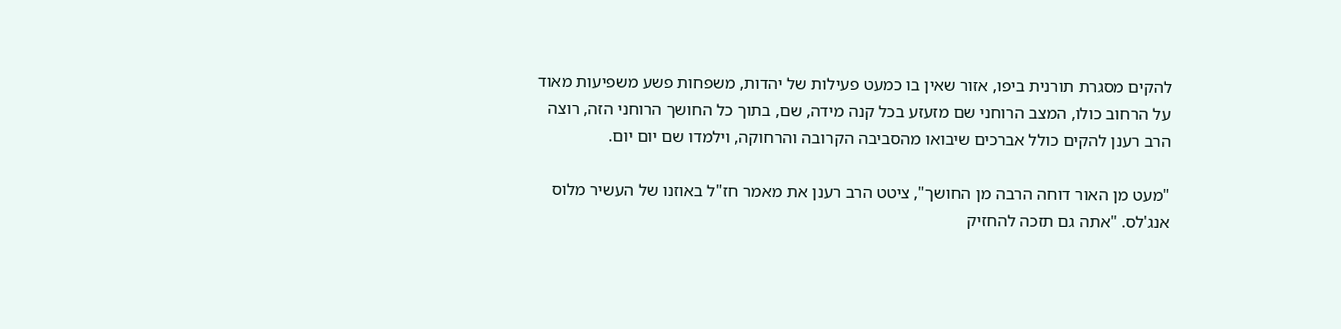להקים מסגרת תורנית ביפו, אזור שאין בו כמעט פעילות של יהדות, משפחות פשע משפיעות מאוד על הרחוב כולו, המצב הרוחני שם מזעזע בכל קנה מידה, שם, בתוך כל החושך הרוחני הזה, רוצה הרב רענן להקים כולל אברכים שיבואו מהסביבה הקרובה והרחוקה, וילמדו שם יום יום.

"מעט מן האור דוחה הרבה מן החושך", ציטט הרב רענן את מאמר חז"ל באוזנו של העשיר מלוס אנג'לס. "אתה גם תזכה להחזיק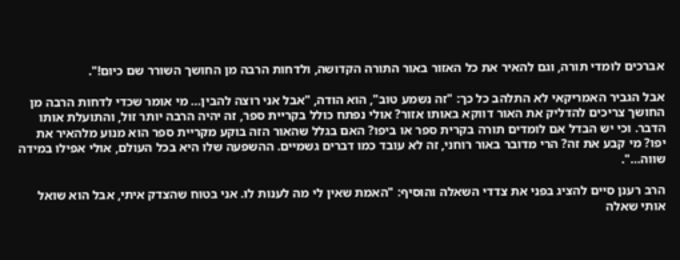אברכים לומדי תורה, וגם להאיר את כל האזור באור התורה הקדושה, ולדחות הרבה מן החושך השורר שם כיום!".

אבל הגביר האמריקאי לא התלהב כל כך: "זה נשמע טוב", הוא הודה, "אבל אני רוצה להבין… מי אומר שכדי לדחות הרבה מן החושך צריכים להדליק את האור דווקא באותו אזור? אולי נפתח כולל בקריית ספר, זה יהיה הרבה יותר זול, והתועלת אותו הדבר. וכי יש הבדל אם לומדים תורה בקרית ספר או ביפו? האם בגלל שהאור הזה בוקע מקריית ספר הוא מנוע מלהאיר את יפו? מי קבע את זה? הרי מדובר באור רוחני, זה לא עובד כמו דברים גשמיים. ההשפעה שלו היא בכל העולם, אולי אפילו במידה שווה…".

הרב רענן סיים להציג בפני את צדדי השאלה והוסיף: "האמת שאין לי מה לענות לו. אני בטוח שהצדק איתי, אבל הוא שואל אותי שאלה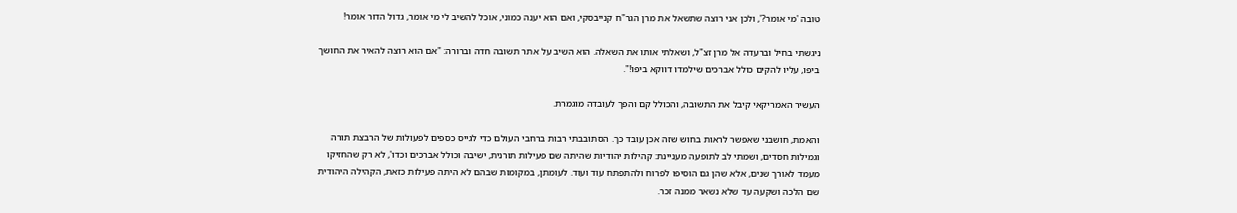טובה 'מי אומר?', ולכן אני רוצה שתשאל את מרן הגר"ח קנייבסקי, ואם הוא יענה כמוני, אוכל להשיב לי מי אומר, גדול הדור אומר!

ניגשתי בחיל וברעדה אל מרן זצ"ל, ושאלתי אותו את השאלה. הוא השיב על אתר תשובה חדה וברורה: "אם הוא רוצה להאיר את החושך ביפו, עליו להקים כולל אברכים שילמדו דווקא ביפו!".

העשיר האמריקאי קיבל את התשובה, והכולל קם והפך לעובדה מוגמרת.

והאמת, חושבני שאפשר לראות בחוש שזה אכן עובד כך. הסתובבתי רבות ברחבי העולם כדי לגייס כספים לפעולות של הרבצת תורה וגמילות חסדים, ושמתי לב לתופעה מעניינת: קהילות יהודיות שהיתה שם פעילות תורנית, ישיבה וכולל אברכים וכדו', לא רק שהחזיקו מעמד לאורך שנים, אלא שהן גם הוסיפו לפרוח ולהתפתח עוד ועוד. לעומתן, במקומות שבהם לא היתה פעילות כזאת, הקהילה היהודית שם הלכה ושקעה עד שלא נשאר ממנה זכר.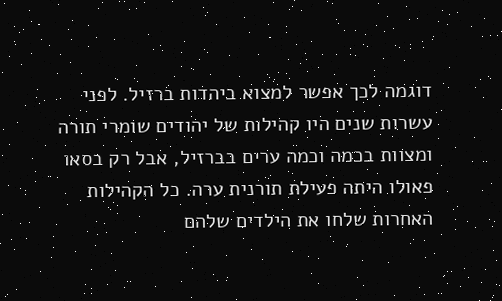דוגמה לכך אפשר למצוא ביהדות ברזיל. לפני עשרות שנים היו קהילות של יהודים שומרי תורה ומצוות בכמה וכמה ערים בברזיל, אבל רק בסאו פאולו היתה פעילת תורנית ערה. כל הקהילות האחרות שלחו את הילדים שלהם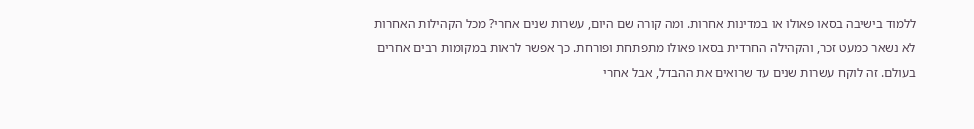ללמוד בישיבה בסאו פאולו או במדינות אחרות. ומה קורה שם היום, עשרות שנים אחרי? מכל הקהילות האחרות לא נשאר כמעט זכר, והקהילה החרדית בסאו פאולו מתפתחת ופורחת. כך אפשר לראות במקומות רבים אחרים בעולם. זה לוקח עשרות שנים עד שרואים את ההבדל, אבל אחרי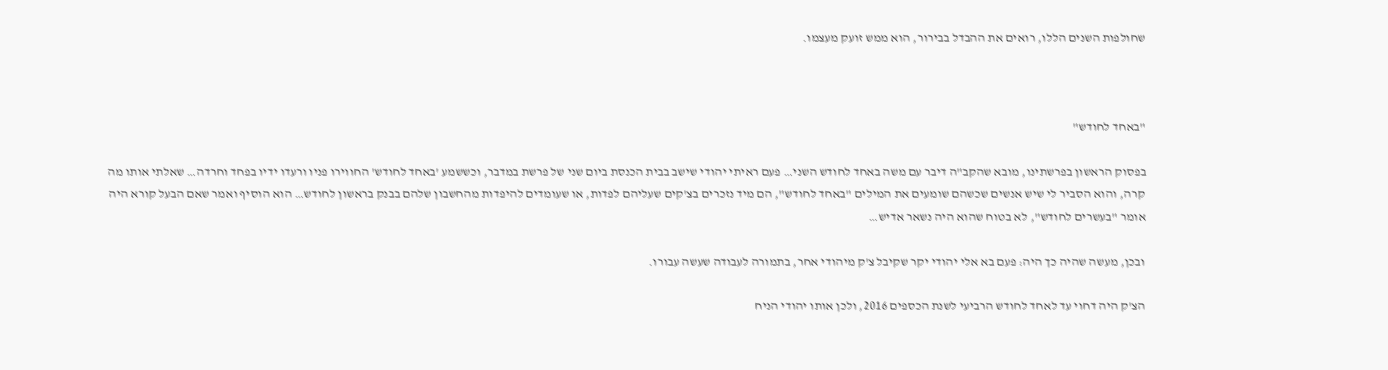שחולפות השנים הללו, רואים את ההבדל בבירור, הוא ממש זועק מעצמו.



"באחד לחודש"

בפסוק הראשון בפרשתינו, מובא שהקב"ה דיבר עם משה באחד לחודש השני… פעם ראיתי יהודי שישב בבית הכנסת ביום שני של פרשת במדבר, וכששמע 'באחד לחודש' החווירו פניו ורעדו ידיו בפחד וחרדה… שאלתי אותו מה קרה, והוא הסביר לי שיש אנשים שכשהם שומעים את המילים "באחד לחודש", הם מיד נזכרים בצ'קים שעליהם לפדות, או שעומדים להיפדות מהחשבון שלהם בבנק בראשון לחודש… הוא הוסיף ואמר שאם הבעל קורא היה אומר "בעשרים לחודש", לא בטוח שהוא היה נשאר אדיש…

ובכן, מעשה שהיה כך היה: פעם בא אלי יהודי יקר שקיבל צ'ק מיהודי אחר, בתמורה לעבודה שעשה עבורו.

הצ'ק היה דחוי עד לאחד לחודש הרביעי לשנת הכספים 2016, ולכן אותו יהודי הניח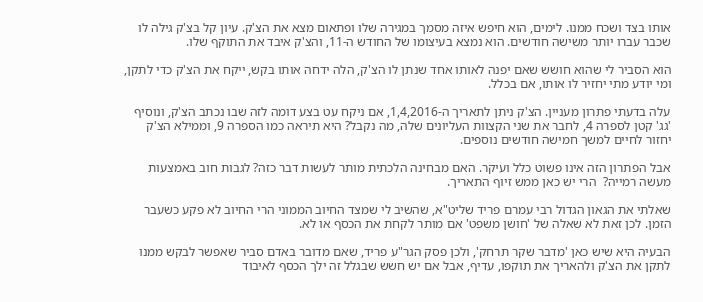אותו בצד ושכח ממנו. לימים, הוא חיפש איזה מסמך במגירה שלו ופתאום מצא את הצ'ק. עיון קל בצ'ק גילה לו שכבר עברו יותר משישה חודשים. הוא נמצא בעיצומו של החודש ה-11, והצ'ק איבד את התוקף שלו.

הוא הסביר לי שהוא חושש שאם יפנה לאותו אחד שנתן לו הצ'ק, הלה ידחה אותו בקש, ייקח את הצ'ק כדי לתקן, ומי יודע מתי יחזיר לו אותו, אם בכלל.

עלה בדעתי פתרון מעניין. הצ'ק ניתן לתאריך ה-1,4,2016, אם ניקח עט בצע דומה לזה שבו נכתב הצ'ק, ונוסיף 'גג' קטן לספרה 4, לחבר את שני הקצוות העליונים שלה, מה נקבל? היא תיראה כמו הספרה 9, וממילא הצ'ק יחזור לחיים למשך חמישה חודשים נוספים.

אבל הפתרון הזה אינו פשוט כלל ועיקר. האם מבחינה הלכתית מותר לעשות דבר כזה? לגבות חוב באמצעות מעשה רמייה?  הרי יש כאן ממש זיוף התאריך.

שאלתי את הגאון הגדול רבי עמרם פריד שליט"א, שהשיב לי שמצד החיוב הממוני הרי החיוב לא פקע כשעבר הזמן. לכן זאת לא שאלה של 'חושן משפט' אם מותר לקחת את הכסף או לא.

הבעיה היא שיש כאן 'מדבר שקר תרחק', ולכן פסק הגר"ע פריד, שאם מדובר באדם סביר שאפשר לבקש ממנו לתקן את הצ'ק ולהאריך את תוקפו, עדיף, אבל אם יש חשש שבגלל זה ילך הכסף לאיבוד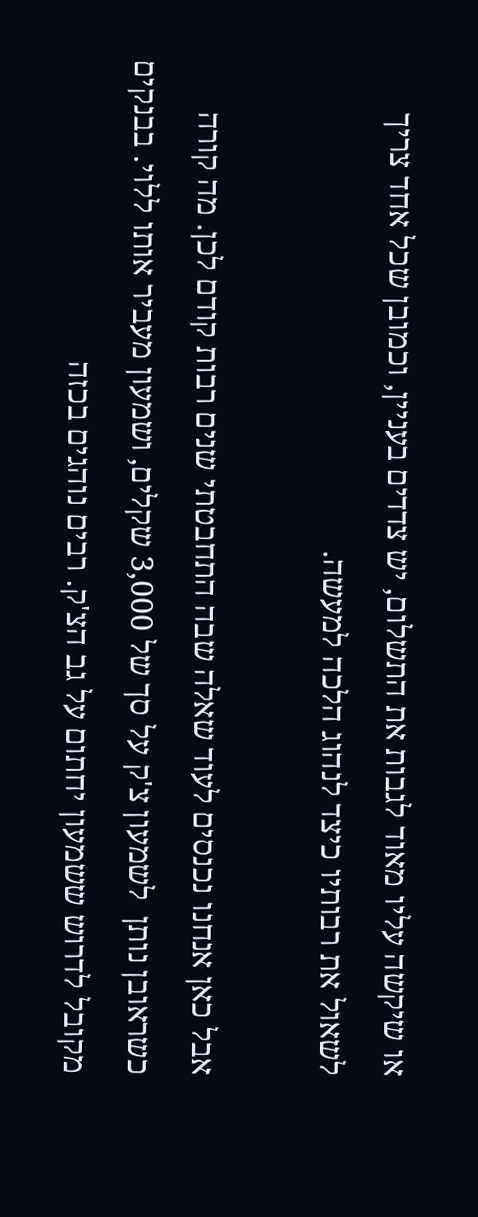או שיקשה עליו מאוד לגבות את התשלום, יש צדדים בעניין, וכמובן שכל אחד צריך לשאול את רבותיו כיצד לנהוג הלכה למעשה.

אבל כאן אנחנו נכנסים לעוד שאלה שבה התחבטתי שנים רבות קודם לכן. מה קורה כשראובן נותן  לשמעון צ'ק על סך של 3,000 שקלים, ושמעון מעביר אותו ללוי. בבנקים מקובל לדרוש ששמעון יחתום על גב הצ'ק. רבים נוהגים בכזה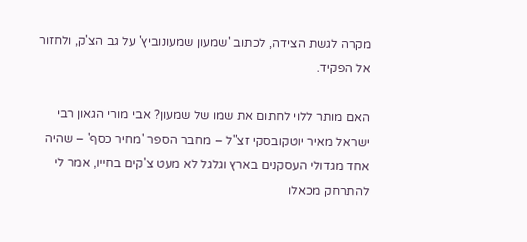מקרה לגשת הצידה, לכתוב 'שמעון שמעונוביץ' על גב הצ'ק, ולחזור אל הפקיד.

האם מותר ללוי לחתום את שמו של שמעון? אבי מורי הגאון רבי ישראל מאיר יוטקובסקי זצ"ל – מחבר הספר 'מחיר כסף' – שהיה אחד מגדולי העסקנים בארץ וגלגל לא מעט צ'קים בחייו, אמר לי להתרחק מכאלו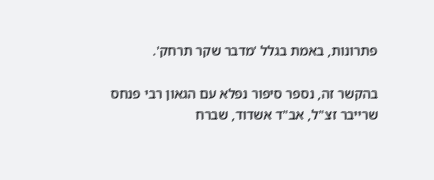פתרונות, באמת בגלל 'מדבר שקר תרחק'.

בהקשר זה, נספר סיפור נפלא עם הגאון רבי פנחס שרייבר זצ"ל, אב"ד אשדוד, שברח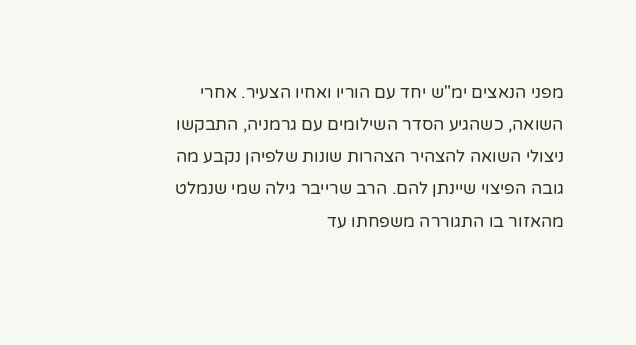מפני הנאצים ימ"ש יחד עם הוריו ואחיו הצעיר. אחרי השואה, כשהגיע הסדר השילומים עם גרמניה, התבקשו ניצולי השואה להצהיר הצהרות שונות שלפיהן נקבע מה גובה הפיצוי שיינתן להם. הרב שרייבר גילה שמי שנמלט מהאזור בו התגוררה משפחתו עד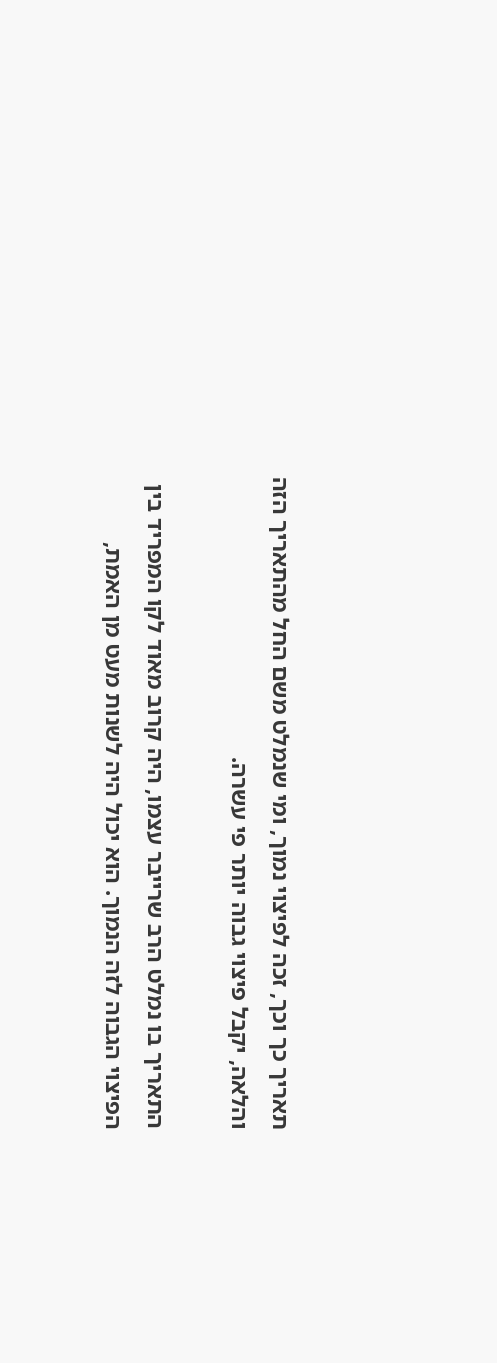תאריך כך וכך, זכה לפיצוי נמוך, ומי שנמלט משם החל מהתאריך הזה והלאה, יקבל פיצוי גבוה יותר פי עשרה.

התאריך בו נמלט הרב שרייבר עצמו, היה קרוב מאוד לקו המפריד בין הפיצוי הגבוה לזה הנמוך. הוא יכול היה לשנות מעט מן האמת,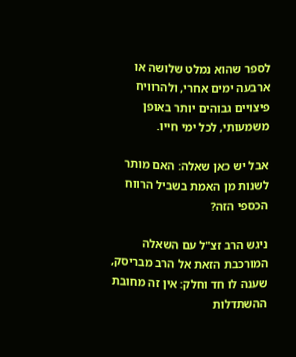לספר שהוא נמלט שלושה או ארבעה ימים אחרי, ולהרוויח פיצויים גבוהים יותר באופן משמעותי, לכל ימי חייו.

אבל יש כאן שאלה: האם מותר לשנות מן האמת בשביל הרווח הכספי הזה?

ניגש הרב זצ"ל עם השאלה המורכבת הזאת אל הרב מבריסק, שענה לו חד וחלק: אין זה מחובת ההשתדלות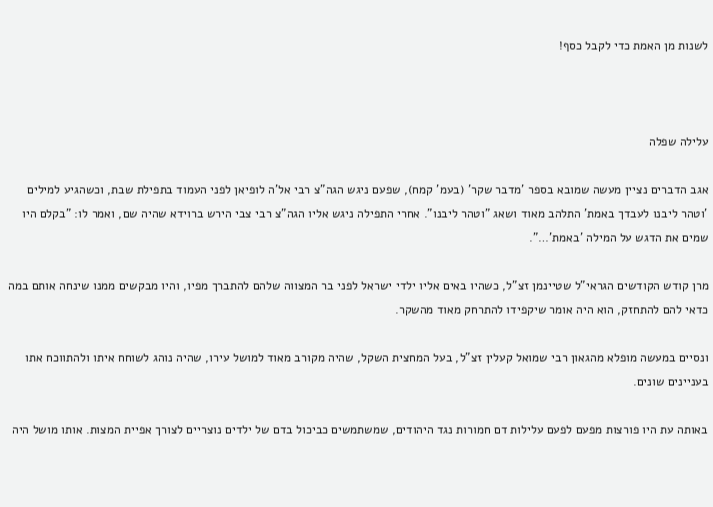לשנות מן האמת כדי לקבל כסף!



עלילה שפלה

אגב הדברים נציין מעשה שמובא בספר 'מדבר שקר' (בעמ' קמח), שפעם ניגש הגה"צ רבי אל'ה לופיאן לפני העמוד בתפילת שבת, וכשהגיע למילים 'וטהר ליבנו לעבדך באמת' התלהב מאוד ושאג "וטהר ליבנו". אחרי התפילה ניגש אליו הגה"צ רבי צבי הירש ברוידא שהיה שם, ואמר לו: "בקלם היו שמים את הדגש על המילה 'באמת'…".

מרן קודש הקודשים הגראי"ל שטיינמן זצ"ל, כשהיו באים אליו ילדי ישראל לפני בר המצווה שלהם להתברך מפיו, והיו מבקשים ממנו שינחה אותם במה כדאי להם להתחזק, הוא היה אומר שיקפידו להתרחק מאוד מהשקר.

ונסיים במעשה מופלא מהגאון רבי שמואל קעלין זצ"ל, בעל המחצית השקל, שהיה מקורב מאוד למושל עירו, שהיה נוהג לשוחח איתו ולהתווכח אתו בעניינים שונים.

באותה עת היו פורצות מפעם לפעם עלילות דם חמורות נגד היהודים, שמשתמשים כביכול בדם של ילדים נוצריים לצורך אפיית המצות. אותו מושל היה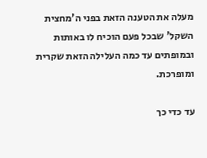מעלה את הטענה הזאת בפני ה'מחצית השקל' שבכל פעם הוכיח לו באותות ובמופתים עד כמה העלילה הזאת שקרית ומופרכת.

עד כדי כך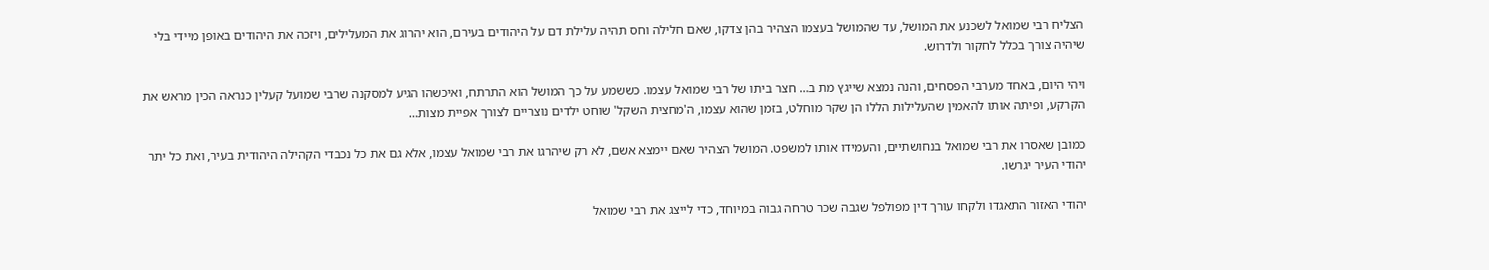הצליח רבי שמואל לשכנע את המושל, עד שהמושל בעצמו הצהיר בהן צדקו, שאם חלילה וחס תהיה עלילת דם על היהודים בעירם, הוא יהרוג את המעלילים, ויזכה את היהודים באופן מיידי בלי שיהיה צורך בכלל לחקור ולדרוש.

ויהי היום, באחד מערבי הפסחים, והנה נמצא שייגץ מת ב… חצר ביתו של רבי שמואל עצמו. כששמע על כך המושל הוא התרתח, ואיכשהו הגיע למסקנה שרבי שמועל קעלין כנראה הכין מראש את הקרקע, ופיתה אותו להאמין שהעלילות הללו הן שקר מוחלט, בזמן שהוא עצמו, ה'מחצית השקל' שוחט ילדים נוצריים לצורך אפיית מצות…

כמובן שאסרו את רבי שמואל בנחושתיים, והעמידו אותו למשפט. המושל הצהיר שאם יימצא אשם, לא רק שיהרגו את רבי שמואל עצמו, אלא גם את כל נכבדי הקהילה היהודית בעיר, ואת כל יתר יהודי העיר יגרשו.

יהודי האזור התאגדו ולקחו עורך דין מפולפל שגבה שכר טרחה גבוה במיוחד, כדי לייצג את רבי שמואל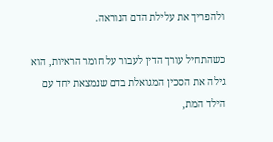ולהפריך את עלילת הדם הנוראה.

כשהתחיל עורך הדין לעבור על חומר הראיות, הוא גילה את הסכין המגואלת בדם שנמצאת יחד עם הילד המת,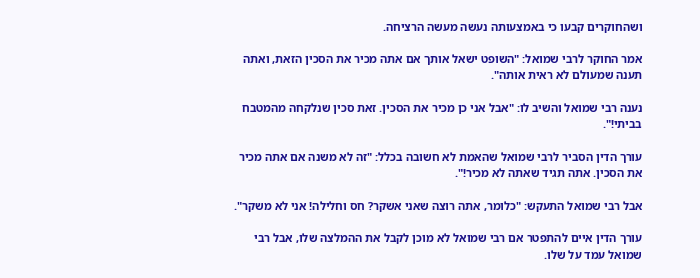ושהחוקרים קבעו כי באמצעותה נעשה מעשה הרציחה.

אמר החוקר לרבי שמואל: "השופט ישאל אותך אם אתה מכיר את הסכין הזאת, ואתה תענה שמעולם לא ראית אותה".

נענה רבי שמואל והשיב לו: "אבל אני כן מכיר את הסכין. זאת סכין שנלקחה מהמטבח בביתי!".

עורך הדין הסביר לרבי שמואל שהאמת לא חשובה בכלל: "זה לא משנה אם אתה מכיר את הסכין. אתה תגיד שאתה לא מכיר!".

אבל רבי שמואל התעקש: "כלומר, אתה רוצה שאני אשקר? חס וחלילה! אני לא משקר".

עורך הדין איים להתפטר אם רבי שמואל לא מוכן לקבל את ההמלצה שלו, אבל רבי שמואל עמד על שלו.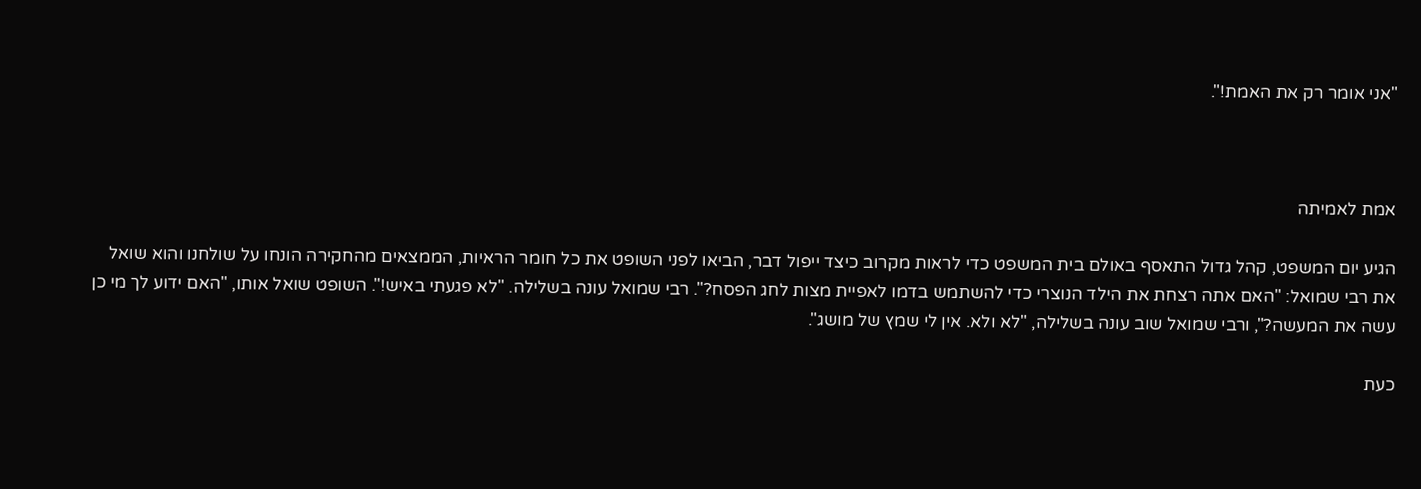"אני אומר רק את האמת!".



אמת לאמיתה

הגיע יום המשפט, קהל גדול התאסף באולם בית המשפט כדי לראות מקרוב כיצד ייפול דבר, הביאו לפני השופט את כל חומר הראיות, הממצאים מהחקירה הונחו על שולחנו והוא שואל את רבי שמואל: "האם אתה רצחת את הילד הנוצרי כדי להשתמש בדמו לאפיית מצות לחג הפסח?". רבי שמואל עונה בשלילה. "לא פגעתי באיש!". השופט שואל אותו, "האם ידוע לך מי כן עשה את המעשה?", ורבי שמואל שוב עונה בשלילה, "לא ולא. אין לי שמץ של מושג".

כעת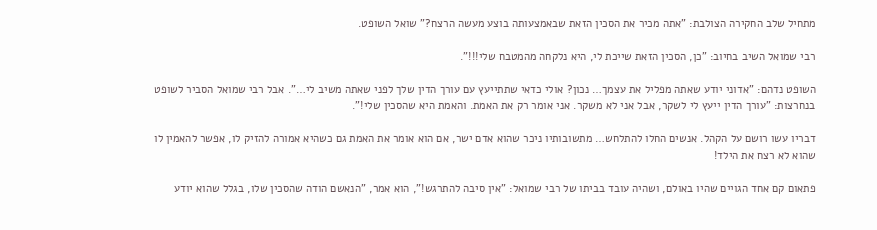מתחיל שלב החקירה הצולבת: "אתה מכיר את הסכין הזאת שבאמצעותה בוצע מעשה הרצח?" שואל השופט.

רבי שמואל השיב בחיוב: "כן, הסכין הזאת שייכת לי, היא נלקחה מהמטבח שלי!!!".

השופט נדהם: "אדוני יודע שאתה מפליל את עצמך… נכון? אולי כדאי שתתייעץ עם עורך הדין שלך לפני שאתה משיב לי…". אבל רבי שמואל הסביר לשופט בנחרצות: "עורך הדין ייעץ לי לשקר, אבל אני לא משקר. אני אומר רק את האמת. והאמת היא שהסכין שלי!".

דבריו עשו רושם על הקהל. אנשים החלו להתלחש… מתשובותיו ניכר שהוא אדם ישר, אם הוא אומר את האמת גם כשהיא אמורה להזיק לו, אפשר להאמין לו שהוא לא רצח את הילד!

פתאום קם אחד הגויים שהיו באולם, ושהיה עובד בביתו של רבי שמואל: "אין סיבה להתרגש!", הוא אמר, "הנאשם הודה שהסכין שלו, בגלל שהוא יודע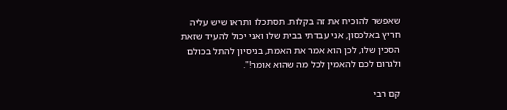שאפשר להוכיח את זה בקלות. תסתכלו ותראו שיש עליה חריץ באלכסון, אני עבדתי בבית שלו ואני יכול להעיד שזאת הסכין שלו, לכן הוא אמר את האמת, בניסיון להתל בכולם ולגרום לכם להאמין לכל מה שהוא אומר!".

קם רבי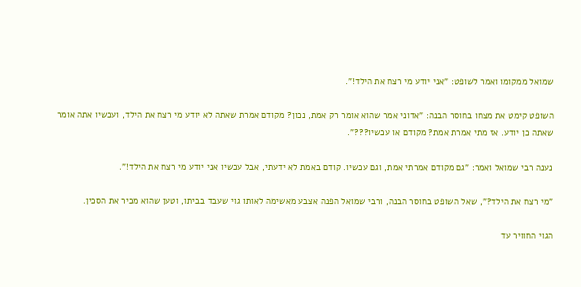שמואל ממקומו ואמר לשופט: "אני יודע מי רצח את הילד!".

השופט קימט את מצחו בחוסר הבנה: "אדוני אמר שהוא אומר רק אמת, נכון? מקודם אמרת שאתה לא יודע מי רצח את הילד, ועכשיו אתה אומר שאתה כן יודע. אז מתי אמרת אמת? מקודם או עכשיו???".

נענה רבי שמואל ואמר: "גם מקודם אמרתי אמת, וגם עכשיו. קודם באמת לא ידעתי, אבל עכשיו אני יודע מי רצח את הילד!".

"מי רצח את הילד?", שאל השופט בחוסר הבנה, ורבי שמואל הפנה אצבע מאשימה לאותו גוי שעבד בביתו, וטען שהוא מכיר את הסכין.

הגוי החוויר עד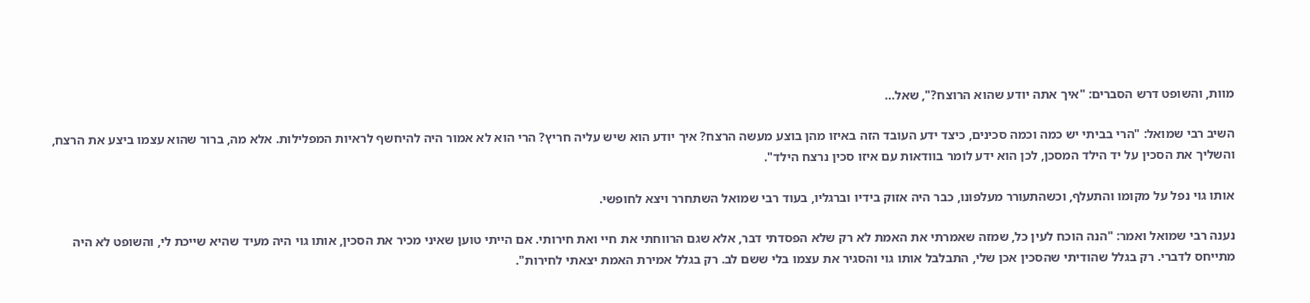מוות, והשופט דרש הסברים: "איך אתה יודע שהוא הרוצח?", שאל…

השיב רבי שמואל: "הרי בביתי יש כמה וכמה סכינים, כיצד ידע העובד הזה באיזו מהן בוצע מעשה הרצח? איך יודע הוא שיש עליה חריץ? הרי הוא לא אמור היה להיחשף לראיות המפלילות. אלא מה, ברור שהוא עצמו ביצע את הרצח, והשליך את הסכין על יד הילד המסכן, לכן הוא ידע לומר בוודאות עם איזו סכין נרצח הילד".

אותו גוי נפל על מקומו והתעלף, וכשהתעורר מעלפונו, כבר היה אזוק בידיו וברגליו, בעוד רבי שמואל השתחרר ויצא לחופשי.

נענה רבי שמואל ואמר: "הנה הוכח לעין כל, שמזה שאמרתי את האמת לא רק שלא הפסדתי דבר, אלא שגם הרווחתי את חיי ואת חירותי. אם הייתי טוען שאיני מכיר את הסכין, אותו גוי היה מעיד שהיא שייכת לי, והשופט לא היה מתייחס לדברי. רק בגלל שהודיתי שהסכין אכן שלי, התבלבל אותו גוי והסגיר את עצמו בלי ששם לב. רק בגלל אמירת האמת יצאתי לחירות".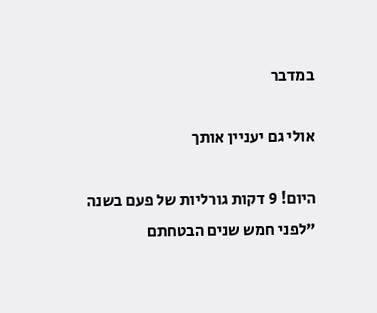במדבר

אולי גם יעניין אותך

היום! 9 דקות גורליות של פעם בשנה
"לפני חמש שנים הבטחתם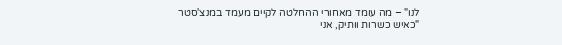לנו" – מה עומד מאחורי ההחלטה לקיים מעמד במנצ'סטר
"כאיש כשרות וותיק, אני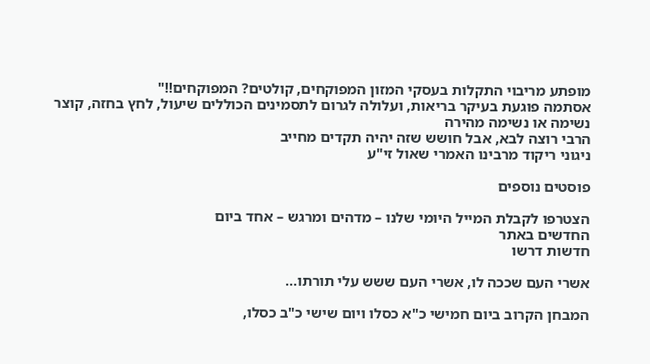מופתע מריבוי התקלות בעסקי המזון המפוקחים, קולטים? המפוקחים!!"
אסתמה פוגעת בעיקר בריאות, ועלולה לגרום לתסמינים הכוללים שיעול, לחץ בחזה, קוצר נשימה או נשימה מהירה
הרבי רוצה לבא, אבל חושש שזה יהיה תקדים מחייב
ניגוני ריקוד מרבינו האמרי שאול זי"ע

פוסטים נוספים

הצטרפו לקבלת המייל היומי שלנו – מדהים ומרגש – אחד ביום
החדשים באתר
חדשות דרשו

אשרי העם שככה לו, אשרי העם ששש עלי תורתו…

המבחן הקרוב ביום חמישי כ"א כסלו ויום שישי כ"ב כסלו,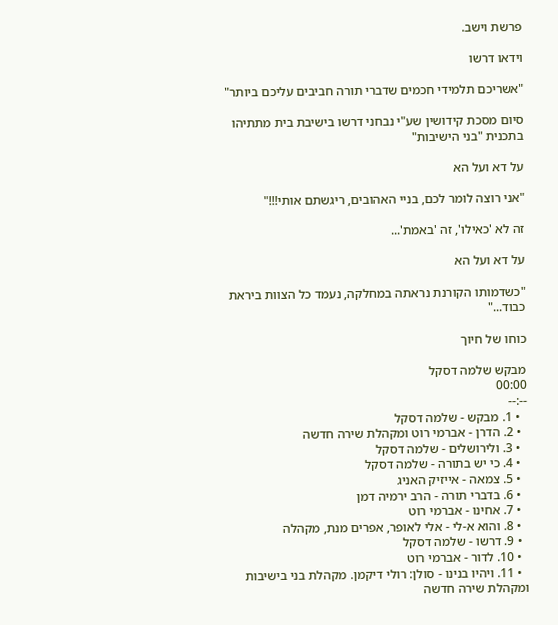פרשת וישב.

וידאו דרשו

"אשריכם תלמידי חכמים שדברי תורה חביבים עליכם ביותר"

סיום מסכת קידושין שע"י נבחני דרשו בישיבת בית מתתיהו בתכנית "בני הישיבות"

על דא ועל הא

"אני רוצה לומר לכם, בניי האהובים, ריגשתם אותי!!!"

זה לא 'כאילו', זה 'באמת'...

על דא ועל הא

"כשדמותו הקורנת נראתה במחלקה, נעמד כל הצוות ביראת כבוד..."

כוחו של חיוך

מבקש שלמה דסקל
00:00
--:--
  • 1. מבקש - שלמה דסקל
  • 2. הדרן - אברמי רוט ומקהלת שירה חדשה
  • 3. ולירושלים - שלמה דסקל
  • 4. כי יש בתורה - שלמה דסקל
  • 5. צמאה - אייזיק האניג
  • 6. בדברי תורה - הרב ירמיה דמן
  • 7. אחינו - אברמי רוט
  • 8. והוא א-לי - אלי לאופר, אפרים מנת, מקהלה
  • 9. דרשו - שלמה דסקל
  • 10. לדור - אברמי רוט
  • 11. ויהיו בנינו - סולן: רולי דיקמן. מקהלת בני בישיבות ומקהלת שירה חדשה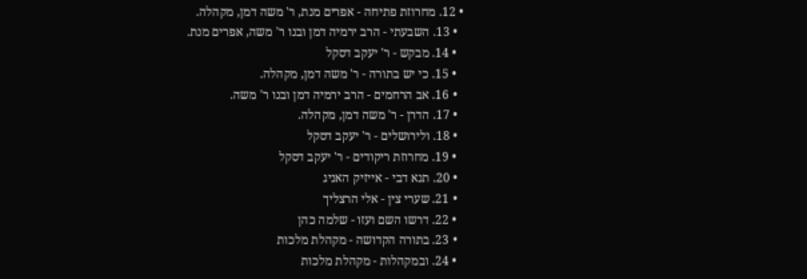• 12. מחרוזת פתיחה - אפרים מנת, ר' משה דמן, מקהלה.
  • 13. השבעתי - הרב ירמיה דמן ובנו ר' משה, אפרים מנת.
  • 14. מבקש - ר' יעקב דסקל
  • 15. כי יש בתורה - ר' משה דמן, מקהלה.
  • 16. אב הרחמים - הרב ירמיה דמן ובנו ר' משה.
  • 17. הדרן - ר' משה דמן, מקהלה.
  • 18. ולירושלים - ר' יעקב דסקל
  • 19. מחרוזת ריקודים - ר' יעקב דסקל
  • 20. תנא דבי - אייזיק האניג
  • 21. שערי צין - אלי הרצליך
  • 22. דרשו השם ועזו - שלמה כהן
  • 23. בתורה הקדושה - מקהלת מלכות
  • 24. ובמקהלות - מקהלת מלכות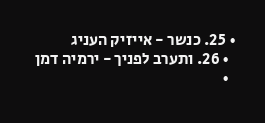• 25. כנשר - אייזיק העניג
  • 26. ותערב לפניך - ירמיה דמן
  •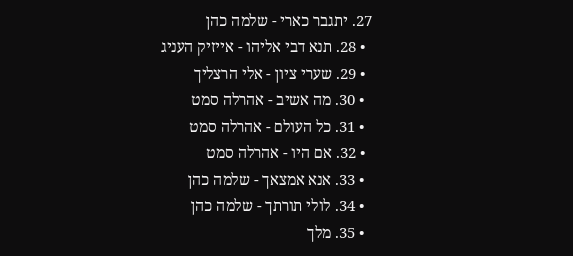27. יתגבר כארי - שלמה כהן
  • 28. תנא דבי אליהו - אייזיק העניג
  • 29. שערי ציון - אלי הרצליך
  • 30. מה אשיב - אהרלה סמט
  • 31. כל העולם - אהרלה סמט
  • 32. אם היו - אהרלה סמט
  • 33. אנא אמצאך - שלמה כהן
  • 34. לולי תורתך - שלמה כהן
  • 35. מלך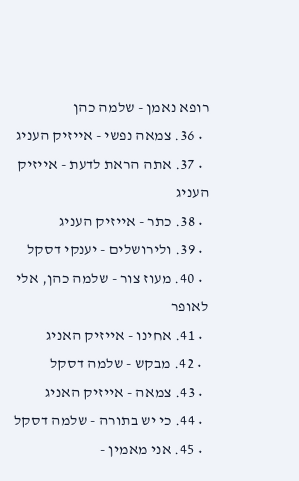רופא נאמן - שלמה כהן
  • 36. צמאה נפשי - אייזיק העניג
  • 37. אתה הראת לדעת - אייזיק העניג
  • 38. כתר - אייזיק העניג
  • 39. ולירושלים - יענקי דסקל
  • 40. מעוז צור - שלמה כהן, אלי לאופר
  • 41. אחינו - אייזיק האניג
  • 42. מבקש - שלמה דסקל
  • 43. צמאה - אייזיק האניג
  • 44. כי יש בתורה - שלמה דסקל
  • 45. אני מאמין -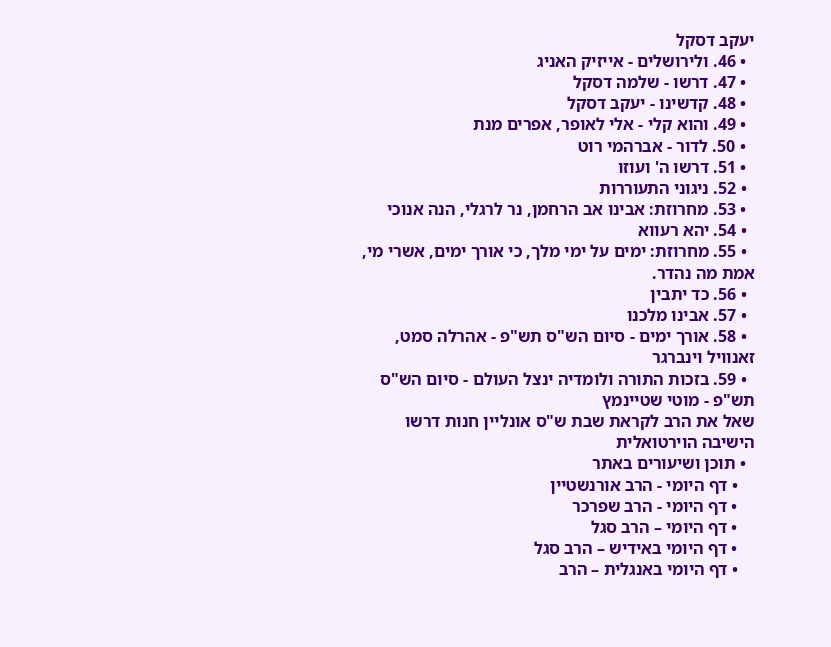יעקב דסקל
  • 46. ולירושלים - אייזיק האניג
  • 47. דרשו - שלמה דסקל
  • 48. קדשינו - יעקב דסקל
  • 49. והוא קלי - אלי לאופר, אפרים מנת
  • 50. לדור - אברהמי רוט
  • 51. דרשו ה' ועוזו
  • 52. ניגוני התעוררות
  • 53. מחרוזת: אבינו אב הרחמן, נר לרגלי, הנה אנוכי
  • 54. יהא רעווא
  • 55. מחרוזת: ימים על ימי מלך, כי אורך ימים, אשרי מי, אמת מה נהדר.
  • 56. כד יתבין
  • 57. אבינו מלכנו
  • 58. אורך ימים - סיום הש"ס תש"פ - אהרלה סמט, זאנוויל וינברגר
  • 59. בזכות התורה ולומדיה ינצל העולם - סיום הש"ס תש"פ - מוטי שטיינמץ
שאל את הרב לקראת שבת ש"ס אונליין חנות דרשו הישיבה הוירטואלית
  • תוכן ושיעורים באתר
    • דף היומי - הרב אורנשטיין
    • דף היומי - הרב שפרכר
    • דף היומי – הרב סגל
    • דף היומי באידיש – הרב סגל
    • דף היומי באנגלית – הרב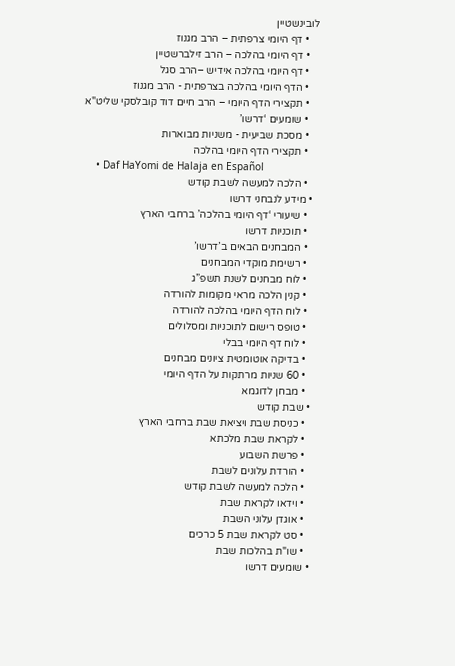לובינשטיין
    • דף היומי צרפתית – הרב מגנוז
    • דף היומי בהלכה – הרב זילברשטיין
    • דף היומי בהלכה אידיש –הרב סגל
    • הדף היומי בהלכה בצרפתית - הרב מגנוז
    • תקצירי הדף היומי – הרב חיים דוד קובלסקי שליט"א
    • שומעים ‘דרשו’
    • מסכת שביעית - משניות מבוארות
    • תקצירי הדף היומי בהלכה
    • Daf HaYomi de Halaja en Español
    • הלכה למעשה לשבת קודש
  • מידע לנבחני דרשו
    • שיעורי ‘דף היומי בהלכה’ ברחבי הארץ
    • תוכניות דרשו
    • המבחנים הבאים ב’דרשו’
    • רשימת מוקדי המבחנים
    • לוח מבחנים לשנת תשפ”ג
    • קנין הלכה מראי מקומות להורדה
    • לוח הדף היומי בהלכה להורדה
    • טופס רישום לתוכניות ומסלולים
    • לוח דף היומי בבלי
    • בדיקה אוטומטית ציונים מבחנים
    • 60 שניות מרתקות על הדף היומי
    • מבחן לדוגמא
  • שבת קודש
    • כניסת שבת ויציאת שבת ברחבי הארץ
    • לקראת שבת מלכתא
    • פרשת השבוע
    • הורדת עלונים לשבת
    • הלכה למעשה לשבת קודש
    • וידאו לקראת שבת
    • אוגדן עלוני השבת
    • סט לקראת שבת 5 כרכים
    • שו"ת בהלכות שבת
  • שומעים דרשו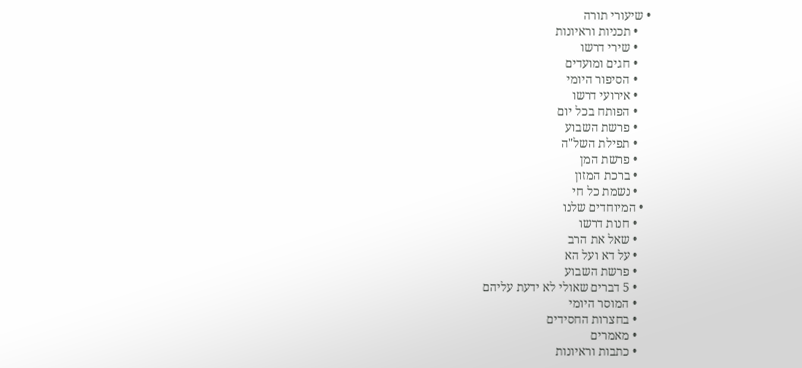• שיעורי תורה
    • תכניות וראיונות
    • שירי דרשו
    • חגים ומועדים
    • הסיפור היומי
    • אירועי דרשו
    • הפותח בכל יום
    • פרשת השבוע
    • תפילת השל"ה
    • פרשת המן
    • ברכת המזון
    • נשמת כל חי
  • המיוחדים שלנו
    • חנות דרשו
    • שאל את הרב
    • על דא ועל הא
    • פרשת השבוע
    • 5 דברים שאולי לא ידעת עליהם
    • המוסר היומי
    • בחצרות החסידים
    • מאמרים
    • כתבות וראיונות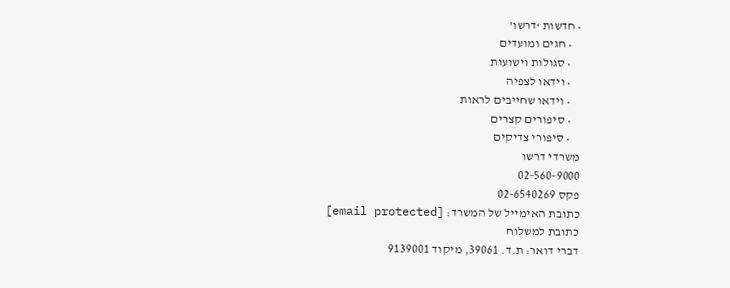• חדשות ‘דרשו’
    • חגים ומועדים
    • סגולות וישועות
    • וידאו לצפיה
    • וידאו שחייבים לראות
    • סיפורים קצרים
    • סיפורי צדיקים
משרדי דרשו
02-560-9000
פקס 02-6540269
כתובת האימייל של המשרד: [email protected]
כתובת למשלוח
דברי דואר: ת.ד. 39061, מיקוד 9139001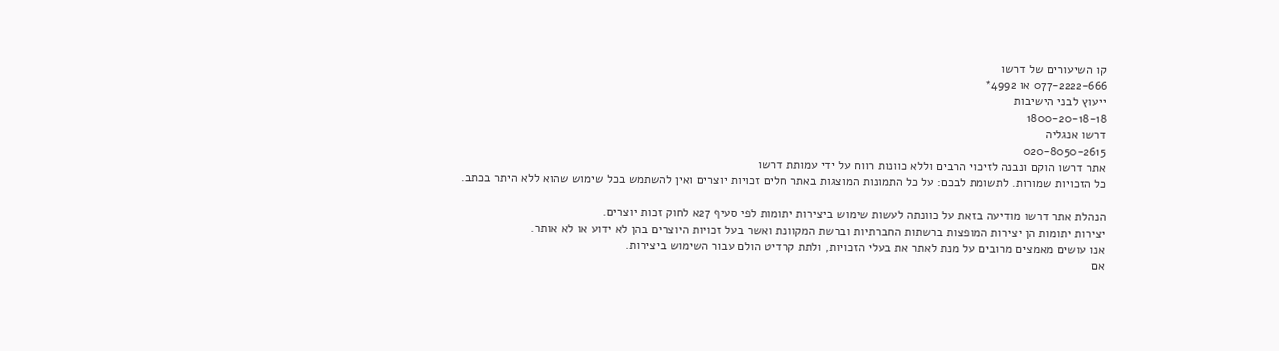קו השיעורים של דרשו
077-2222-666 או 4992*
ייעוץ לבני הישיבות
1800-20-18-18
דרשו אנגליה
020-8050-2615
אתר דרשו הוקם ונבנה לזיכוי הרבים וללא כוונות רווח על ידי עמותת דרשו
כל הזכויות שמורות. לתשומת לבכם: על כל התמונות המוצגות באתר חלים זכויות יוצרים ואין להשתמש בכל שימוש שהוא ללא היתר בכתב.

הנהלת אתר דרשו מודיעה בזאת על כוונתה לעשות שימוש ביצירות יתומות לפי סעיף 27א לחוק זכות יוצרים.
יצירות יתומות הן יצירות המופצות ברשתות החברתיות וברשת המקוונת ואשר בעל זכויות היוצרים בהן לא ידוע או לא אותר.
אנו עושים מאמצים מרובים על מנת לאתר את בעלי הזכויות, ולתת קרדיט הולם עבור השימוש ביצירות.
אם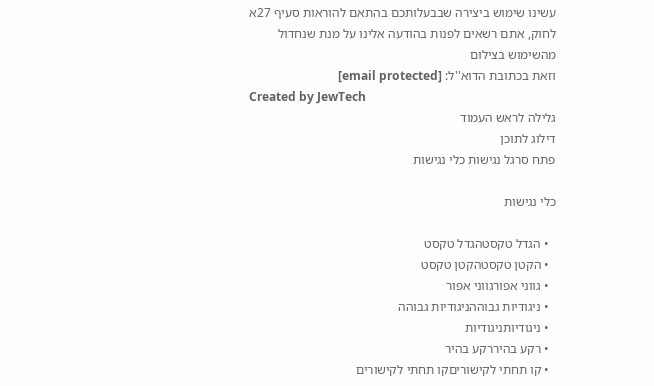עשינו שימוש ביצירה שבבעלותכם בהתאם להוראות סעיף 27א לחוק, אתם רשאים לפנות בהודעה אלינו על מנת שנחדול מהשימוש בצילום
וזאת בכתובת הדוא''ל: [email protected]
Created by JewTech
גלילה לראש העמוד
דילוג לתוכן
פתח סרגל נגישות כלי נגישות

כלי נגישות

  • הגדל טקסטהגדל טקסט
  • הקטן טקסטהקטן טקסט
  • גווני אפורגווני אפור
  • ניגודיות גבוההניגודיות גבוהה
  • ניגודיותניגודיות
  • רקע בהיררקע בהיר
  • קו תחתי לקישוריםקו תחתי לקישורים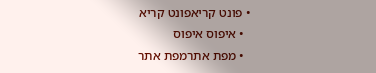• פונט קריאפונט קריא
  • איפוס איפוס
  • מפת אתרמפת אתר